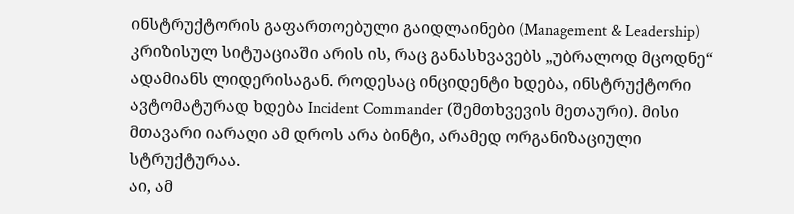ინსტრუქტორის გაფართოებული გაიდლაინები (Management & Leadership) კრიზისულ სიტუაციაში არის ის, რაც განასხვავებს „უბრალოდ მცოდნე“ ადამიანს ლიდერისაგან. როდესაც ინციდენტი ხდება, ინსტრუქტორი ავტომატურად ხდება Incident Commander (შემთხვევის მეთაური). მისი მთავარი იარაღი ამ დროს არა ბინტი, არამედ ორგანიზაციული სტრუქტურაა.
აი, ამ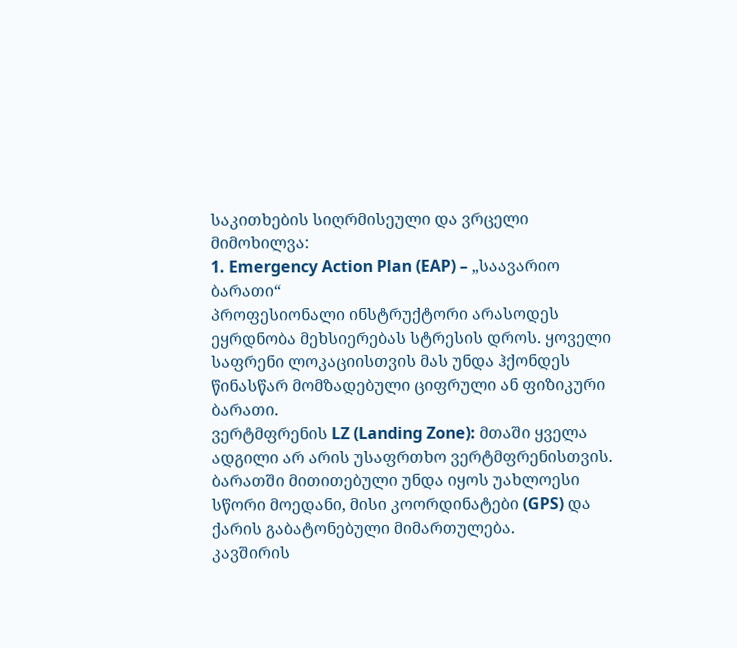საკითხების სიღრმისეული და ვრცელი მიმოხილვა:
1. Emergency Action Plan (EAP) – „საავარიო ბარათი“
პროფესიონალი ინსტრუქტორი არასოდეს ეყრდნობა მეხსიერებას სტრესის დროს. ყოველი საფრენი ლოკაციისთვის მას უნდა ჰქონდეს წინასწარ მომზადებული ციფრული ან ფიზიკური ბარათი.
ვერტმფრენის LZ (Landing Zone): მთაში ყველა ადგილი არ არის უსაფრთხო ვერტმფრენისთვის. ბარათში მითითებული უნდა იყოს უახლოესი სწორი მოედანი, მისი კოორდინატები (GPS) და ქარის გაბატონებული მიმართულება.
კავშირის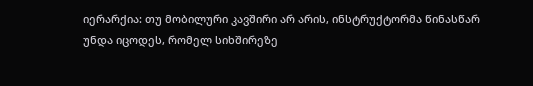იერარქია: თუ მობილური კავშირი არ არის, ინსტრუქტორმა წინასწარ უნდა იცოდეს, რომელ სიხშირეზე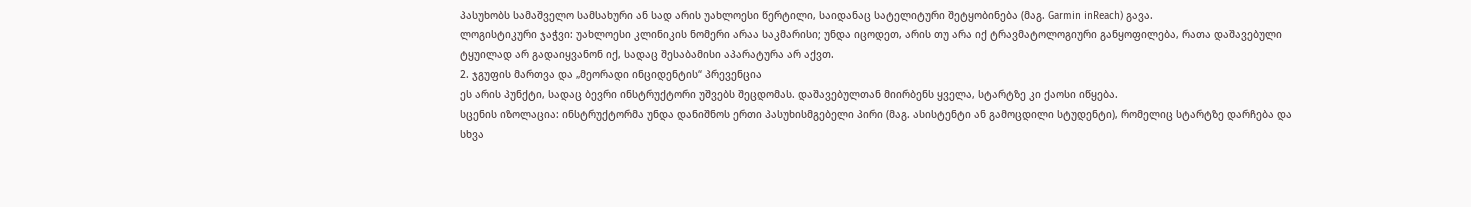პასუხობს სამაშველო სამსახური ან სად არის უახლოესი წერტილი, საიდანაც სატელიტური შეტყობინება (მაგ. Garmin inReach) გავა.
ლოგისტიკური ჯაჭვი: უახლოესი კლინიკის ნომერი არაა საკმარისი; უნდა იცოდეთ, არის თუ არა იქ ტრავმატოლოგიური განყოფილება, რათა დაშავებული ტყუილად არ გადაიყვანონ იქ, სადაც შესაბამისი აპარატურა არ აქვთ.
2. ჯგუფის მართვა და „მეორადი ინციდენტის“ პრევენცია
ეს არის პუნქტი, სადაც ბევრი ინსტრუქტორი უშვებს შეცდომას. დაშავებულთან მიირბენს ყველა, სტარტზე კი ქაოსი იწყება.
სცენის იზოლაცია: ინსტრუქტორმა უნდა დანიშნოს ერთი პასუხისმგებელი პირი (მაგ. ასისტენტი ან გამოცდილი სტუდენტი), რომელიც სტარტზე დარჩება და სხვა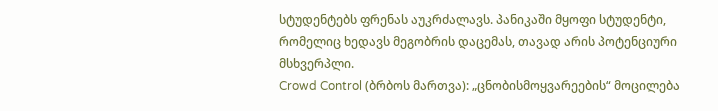სტუდენტებს ფრენას აუკრძალავს. პანიკაში მყოფი სტუდენტი, რომელიც ხედავს მეგობრის დაცემას, თავად არის პოტენციური მსხვერპლი.
Crowd Control (ბრბოს მართვა): „ცნობისმოყვარეების“ მოცილება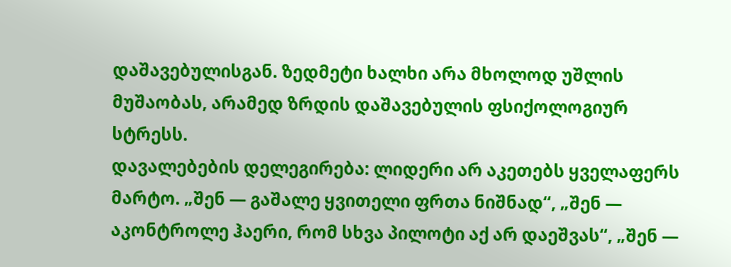დაშავებულისგან. ზედმეტი ხალხი არა მხოლოდ უშლის მუშაობას, არამედ ზრდის დაშავებულის ფსიქოლოგიურ სტრესს.
დავალებების დელეგირება: ლიდერი არ აკეთებს ყველაფერს მარტო. „შენ — გაშალე ყვითელი ფრთა ნიშნად“, „შენ — აკონტროლე ჰაერი, რომ სხვა პილოტი აქ არ დაეშვას“, „შენ —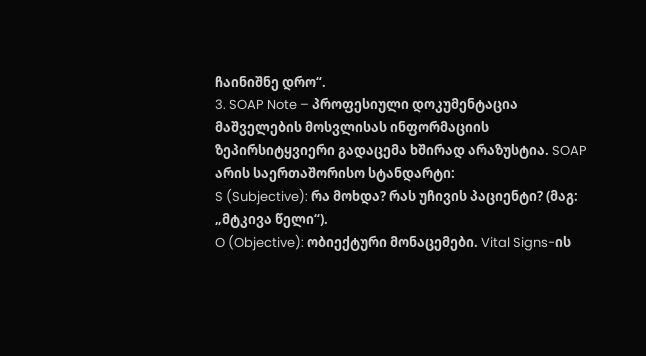ჩაინიშნე დრო“.
3. SOAP Note – პროფესიული დოკუმენტაცია
მაშველების მოსვლისას ინფორმაციის ზეპირსიტყვიერი გადაცემა ხშირად არაზუსტია. SOAP არის საერთაშორისო სტანდარტი:
S (Subjective): რა მოხდა? რას უჩივის პაციენტი? (მაგ: „მტკივა წელი“).
O (Objective): ობიექტური მონაცემები. Vital Signs-ის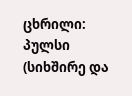ცხრილი:
პულსი (სიხშირე და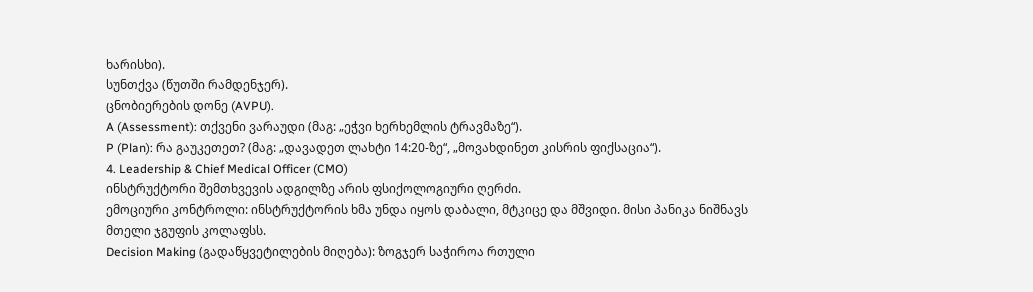ხარისხი).
სუნთქვა (წუთში რამდენჯერ).
ცნობიერების დონე (AVPU).
A (Assessment): თქვენი ვარაუდი (მაგ: „ეჭვი ხერხემლის ტრავმაზე“).
P (Plan): რა გაუკეთეთ? (მაგ: „დავადეთ ლახტი 14:20-ზე“, „მოვახდინეთ კისრის ფიქსაცია“).
4. Leadership & Chief Medical Officer (CMO)
ინსტრუქტორი შემთხვევის ადგილზე არის ფსიქოლოგიური ღერძი.
ემოციური კონტროლი: ინსტრუქტორის ხმა უნდა იყოს დაბალი, მტკიცე და მშვიდი. მისი პანიკა ნიშნავს მთელი ჯგუფის კოლაფსს.
Decision Making (გადაწყვეტილების მიღება): ზოგჯერ საჭიროა რთული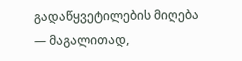გადაწყვეტილების მიღება — მაგალითად,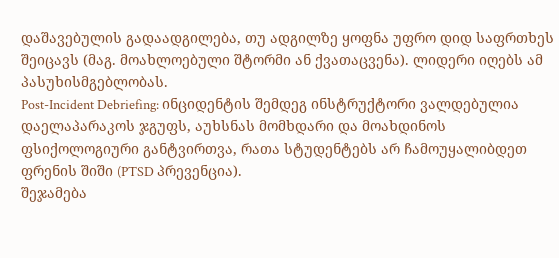დაშავებულის გადაადგილება, თუ ადგილზე ყოფნა უფრო დიდ საფრთხეს შეიცავს (მაგ. მოახლოებული შტორმი ან ქვათაცვენა). ლიდერი იღებს ამ პასუხისმგებლობას.
Post-Incident Debriefing: ინციდენტის შემდეგ ინსტრუქტორი ვალდებულია დაელაპარაკოს ჯგუფს, აუხსნას მომხდარი და მოახდინოს ფსიქოლოგიური განტვირთვა, რათა სტუდენტებს არ ჩამოუყალიბდეთ ფრენის შიში (PTSD პრევენცია).
შეჯამება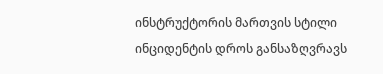ინსტრუქტორის მართვის სტილი ინციდენტის დროს განსაზღვრავს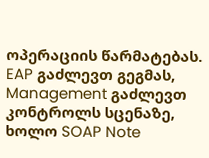ოპერაციის წარმატებას. EAP გაძლევთ გეგმას, Management გაძლევთ კონტროლს სცენაზე, ხოლო SOAP Note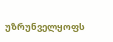უზრუნველყოფს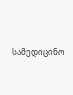სამედიცინო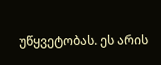უწყვეტობას. ეს არის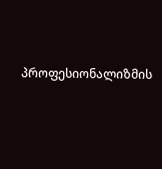პროფესიონალიზმის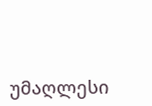უმაღლესი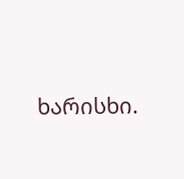ხარისხი.